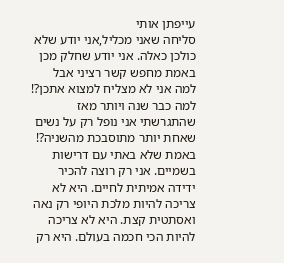עייפתן אותי
סליחה שאני מכליל,אני יודע שלא כולכן כאלה. אני יודע שחלק מכן באמת מחפש קשר רציני אבל למה אני לא מצליח למצוא אתכן?! למה כבר שנה ויותר מאז שהתגרשתי אני נופל רק על נשים שאחת יותר מתוסבכת מהשניה?! באמת שלא באתי עם דרישות בשמיים. אני רק רוצה להכיר ידידה אמיתית לחיים. היא לא צריכה להיות מלכת היופי רק נאה ואסתטית קצת. היא לא צריכה להיות הכי חכמה בעולם. היא רק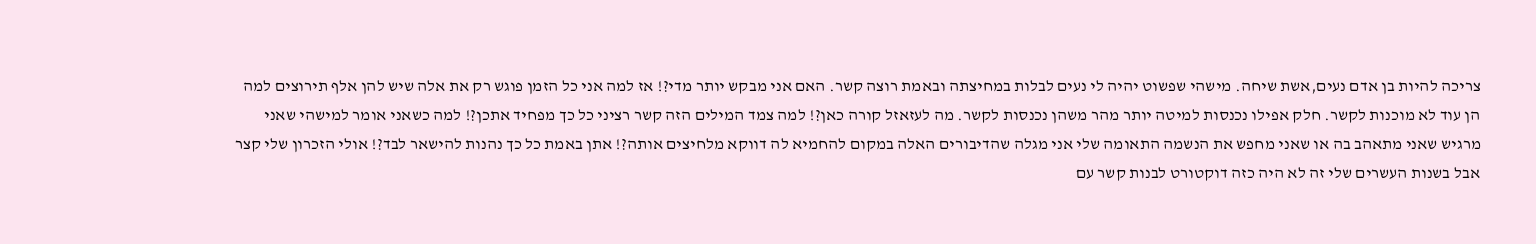צריכה להיות בן אדם נעים,אשת שיחה. מישהי שפשוט יהיה לי נעים לבלות במחיצתה ובאמת רוצה קשר. האם אני מבקש יותר מדי?! אז למה אני כל הזמן פוגש רק את אלה שיש להן אלף תירוצים למה הן עוד לא מוכנות לקשר. חלק אפילו נכנסות למיטה יותר מהר משהן נכנסות לקשר. מה לעזאזל קורה כאן?! למה צמד המילים הזה קשר רציני כל כך מפחיד אתכן?! למה כשאני אומר למישהי שאני מרגיש שאני מתאהב בה או שאני מחפש את הנשמה התאומה שלי אני מגלה שהדיבורים האלה במקום להחמיא לה דווקא מלחיצים אותה?! אתן באמת כל כך נהנות להישאר לבד?! אולי הזכרון שלי קצר אבל בשנות העשרים שלי זה לא היה כזה דוקטורט לבנות קשר עם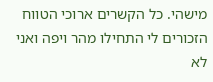מישהי. כל הקשרים ארוכי הטווח הזכורים לי התחילו מהר ויפה ואני לא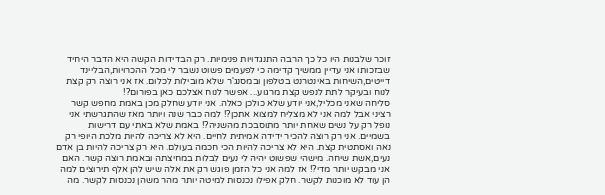זוכר שלבנות היו כל כך הרבה התנגדויות פנימיות. רק הבדידות הקשה היא הדבר היחיד שבזכותו אני עדיין ממשיך קדימה כי לפעמים פשוט נשבר לי מכל ההכרויות,הבליינד דייטים,השיחות באינטרנט בטלפון ובמסנג'ר שלא מובילות לכלום. אז אני רוצה רק קצת לנוח ובעיקר לתת לנפש קצת מרגוע... אפשר לנוח אצלכם כאן בפורום?!
סליחה שאני מכליל,אני יודע שלא כולכן כאלה. אני יודע שחלק מכן באמת מחפש קשר רציני אבל למה אני לא מצליח למצוא אתכן?! למה כבר שנה ויותר מאז שהתגרשתי אני נופל רק על נשים שאחת יותר מתוסבכת מהשניה?! באמת שלא באתי עם דרישות בשמיים. אני רק רוצה להכיר ידידה אמיתית לחיים. היא לא צריכה להיות מלכת היופי רק נאה ואסתטית קצת. היא לא צריכה להיות הכי חכמה בעולם. היא רק צריכה להיות בן אדם נעים,אשת שיחה. מישהי שפשוט יהיה לי נעים לבלות במחיצתה ובאמת רוצה קשר. האם אני מבקש יותר מדי?! אז למה אני כל הזמן פוגש רק את אלה שיש להן אלף תירוצים למה הן עוד לא מוכנות לקשר. חלק אפילו נכנסות למיטה יותר מהר משהן נכנסות לקשר. מה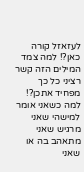לעזאזל קורה כאן?! למה צמד המילים הזה קשר רציני כל כך מפחיד אתכן?! למה כשאני אומר למישהי שאני מרגיש שאני מתאהב בה או שאני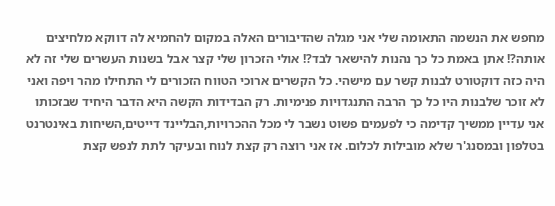מחפש את הנשמה התאומה שלי אני מגלה שהדיבורים האלה במקום להחמיא לה דווקא מלחיצים אותה?! אתן באמת כל כך נהנות להישאר לבד?! אולי הזכרון שלי קצר אבל בשנות העשרים שלי זה לא היה כזה דוקטורט לבנות קשר עם מישהי. כל הקשרים ארוכי הטווח הזכורים לי התחילו מהר ויפה ואני לא זוכר שלבנות היו כל כך הרבה התנגדויות פנימיות. רק הבדידות הקשה היא הדבר היחיד שבזכותו אני עדיין ממשיך קדימה כי לפעמים פשוט נשבר לי מכל ההכרויות,הבליינד דייטים,השיחות באינטרנט בטלפון ובמסנג'ר שלא מובילות לכלום. אז אני רוצה רק קצת לנוח ובעיקר לתת לנפש קצת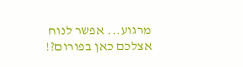מרגוע... אפשר לנוח אצלכם כאן בפורום?!